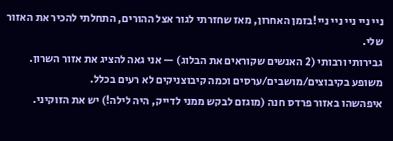ניי ניי ניי ניי ניי!בזמן האחרון, מאז שחזרתי לגור אצל ההורים, התחלתי להכיר את האזור שלי.
גבירותי ורבותי (2 האנשים שקוראים את הבלוג) — אני גאה להציג את אזור השרון. משופע בקיבוצים/מושבים/ערסים וכמה קיבוצניקים לא רעים בכלל.
איפהשהו באזור פרדס חנה (מוגזם לבקש ממני לדייק, היה לילה!) יש את הזוקיני.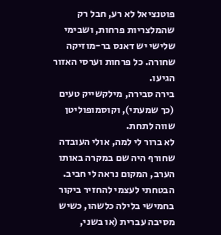פוטנציאל לא רע, חבל רק שהמלצריות פרחות, ושבימי שלישי יש דאנס בר-מוזיקה שחורה. כל פרחות וערסי האזור הגיעו.
בירה סבירה, מילקשייק טעים (כך שמעתי), וקוסמופוליטן שווה לתחת.
לא ברור לי למה, אולי העובדה שחורף היה שם במקרה באותו הערב, המקום נראה לי חביב.
הבטחתי לעצמי להחזיר ביקור בחמישי בלילה כלשהו, כשיש מסיבה עברית (או בשני,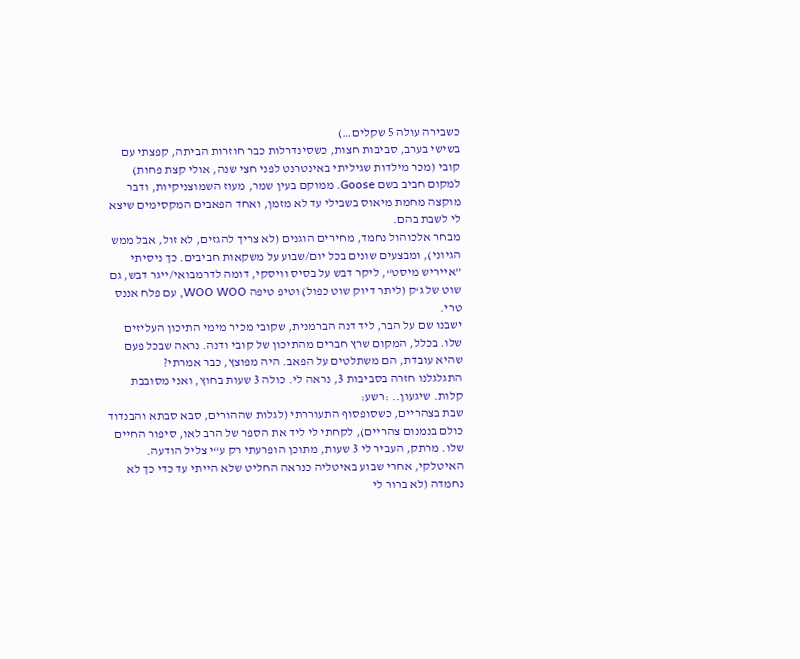כשבירה עולה 5 שקלים…)
בשישי בערב, סביבות חצות, כשסינדרלות כבר חוזרות הביתה, קפצתי עם קובי (מכר מילדות שגיליתי באינטרנט לפני חצי שנה, אולי קצת פחות) למקום חביב בשם Goose. ממוקם בעין שמר, מעוז השמוצניקיות, ודבר מוקצה מחמת מיאוס בשבילי עד לא מזמן, ואחד הפאבים המקסימים שיצא לי לשבת בהם.
מבחר אלכוהול נחמד, מחירים הוגנים (לא צריך להגזים, לא זול, אבל ממש הגיוני), ומבצעים שונים בכל יום/שבוע על משקאות חביבים. כך ניסיתי ”אייריש מיסט“, ליקר דבש על בסיס וויסקי, דומה לדרמבואי/ייגר דבש, גם שוט של ג‘ק (ליתר דיוק שוט כפול) וטיפ טיפה WOO WOO, עם פלח אננס טרי.
ישבנו שם על הבר, ליד דנה הברמנית, שקובי מכיר מימי התיכון העליזים שלו. בכלל, המקום שרץ חברים מהתיכון של קובי ודנה. נראה שבכל פעם שהיא עובדת, הם משתלטים על הפאב. היה מפוצץ, כבר אמרתי?
התגלגלנו חזרה בסביבות 3, נראה לי. כולה 3 שעות בחוץ, ואני מסובבת קלות. שיגעון.. :רשע:
שבת בצהריים, כשסופסוף התעוררתי (לגלות שההורים, סבא סבתא והבנדוד כולם בנמנום צהריים), לקחתי לי ליד את הספר של הרב לאו, סיפור החיים שלו. מרתק, העביר לי 3 שעות, מתוכן הופרעתי רק ע“י צליל הודעה.
האיטלקי, אחרי שבוע באיטליה כנראה החליט שלא הייתי עד כדי כך לא נחמדה (לא ברור לי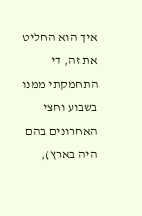איך הוא החליט את זה, די התחמקתי ממנו בשבוע וחצי האחרונים בהם היה בארץ),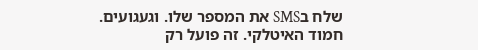שלח בSMS את המספר שלו. וגעגועים.
חמוד האיטלקי. זה פועל רק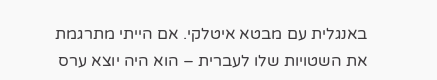באנגלית עם מבטא איטלקי. אם הייתי מתרגמת את השטויות שלו לעברית – הוא היה יוצא ערס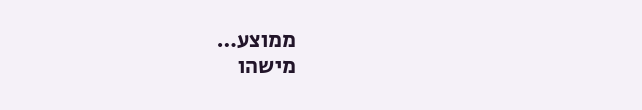ממוצע…
מישהו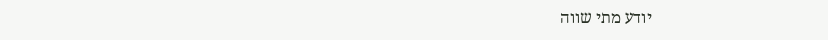יודע מתי שווה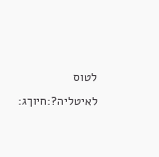לטוס לאיטליה?:חיוךג: